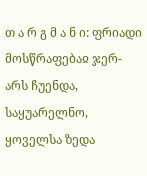თ ა რ გ მ ა ნ ი: ფრიადი მოსწრაფებაჲ ჯერ-არს ჩუენდა, საყუარელნო, ყოველსა ზედა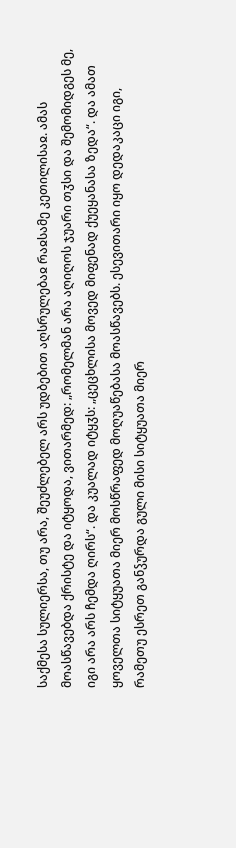საქმესა სულიერსა, თუ არა, შეუძლებელ არს უდბებით აღსრულებაჲ რაჲსამე კეთილისაჲ. ამას მოასწავებდა ქრისტე და იტყოდა, ვითარმედ: „რომელმან არა აღიღოს ჯუარი თჳსი და შემომიდგეს მე, იგი არა არს ჩემდა ღირს“. და კუალად იტყჳს: „ცეცხლისა მოვედ მიფენად ქუეყანასა ზედა“. და ამათ ყოველთა სიტყუათა მიერ მოსწრაფედ მოღუაწებასა მოასწავებს. ესევითარი იყო დედაკაცი იგი, რამეთუ ესრეთ განჴურდა გული მისი სიტყუათა მიერ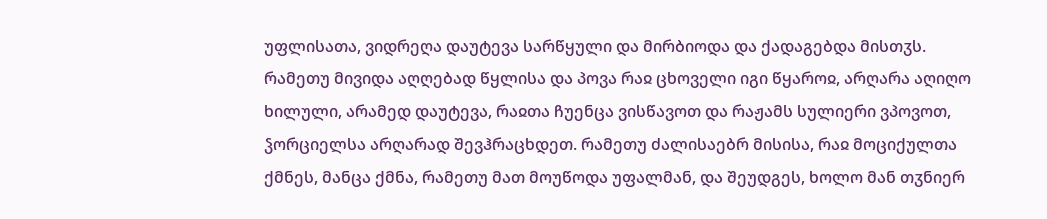უფლისათა, ვიდრეღა დაუტევა სარწყული და მირბიოდა და ქადაგებდა მისთჳს. რამეთუ მივიდა აღღებად წყლისა და პოვა რაჲ ცხოველი იგი წყაროჲ, არღარა აღიღო ხილული, არამედ დაუტევა, რაჲთა ჩუენცა ვისწავოთ და რაჟამს სულიერი ვპოვოთ, ჴორციელსა არღარად შევჰრაცხდეთ. რამეთუ ძალისაებრ მისისა, რაჲ მოციქულთა ქმნეს, მანცა ქმნა, რამეთუ მათ მოუწოდა უფალმან, და შეუდგეს, ხოლო მან თჳნიერ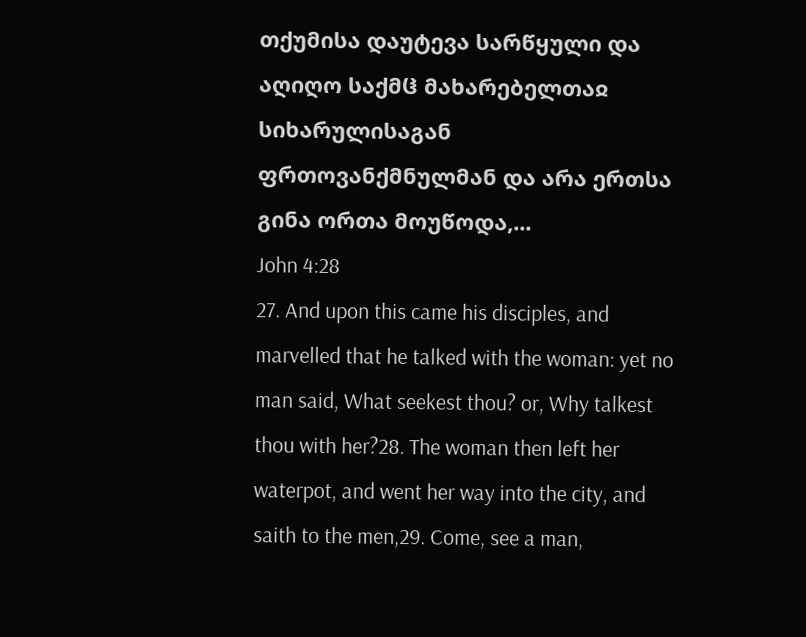თქუმისა დაუტევა სარწყული და აღიღო საქმჱ მახარებელთაჲ სიხარულისაგან ფრთოვანქმნულმან და არა ერთსა გინა ორთა მოუწოდა,...
John 4:28
27. And upon this came his disciples, and marvelled that he talked with the woman: yet no man said, What seekest thou? or, Why talkest thou with her?28. The woman then left her waterpot, and went her way into the city, and saith to the men,29. Come, see a man,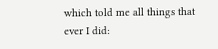which told me all things that ever I did: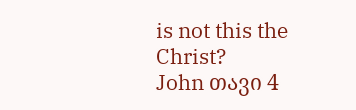is not this the Christ?
John თავი 4